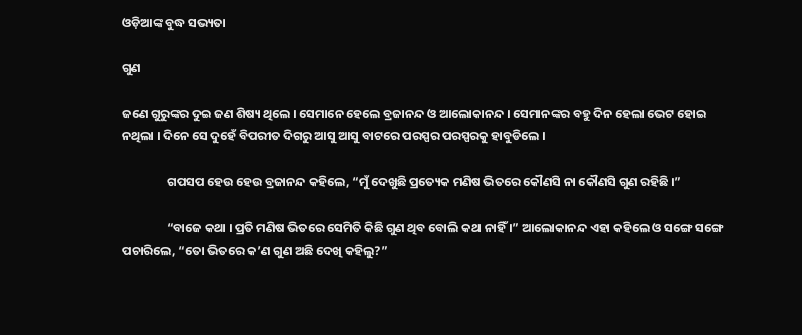ଓଡ଼ିଆଙ୍କ ବୁଦ୍ଧ ସଭ୍ୟତା

ଗୁଣ

ଜଣେ ଗୁରୁଙ୍କର ଦୁଇ ଜଣ ଶିଷ୍ୟ ଥିଲେ । ସେମାନେ ହେଲେ ବ୍ରଜାନନ୍ଦ ଓ ଆଲୋକାନନ୍ଦ । ସେମାନଙ୍କର ବହୁ ଦିନ ହେଲା ଭେଟ ହୋଇ ନଥିଲା । ଦିନେ ସେ ଦୁହେଁ ବିପରୀତ ଦିଗରୁ ଆସୁ ଆସୁ ବାଟରେ ପରସ୍ପର ପରସ୍ପରକୁ ହାବୁଡିଲେ ।

                ଗପସପ ହେଉ ହେଉ ବ୍ରଜାନନ୍ଦ କହିଲେ, “ମୁଁ ଦେଖୁଛି ପ୍ରତ୍ୟେକ ମଣିଷ ଭିତରେ କୌଣସି ନା କୌଣସି ଗୁଣ ରହିଛି ।”

                “ବାଜେ କଥା । ପ୍ରତି ମଣିଷ ଭିତରେ ସେମିତି କିଛି ଗୁଣ ଥିବ ବୋଲି କଥା ନାହିଁ ।” ଆଲୋକାନନ୍ଦ ଏହା କହିଲେ ଓ ସଙ୍ଗେ ସଙ୍ଗେ ପଚାରିଲେ, “ତୋ ଭିତରେ କ’ଣ ଗୁଣ ଅଛି ଦେଖି କହିଲୁ?”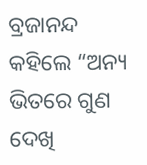ବ୍ରଜାନନ୍ଦ କହିଲେ “ଅନ୍ୟ ଭିତରେ ଗୁଣ ଦେଖି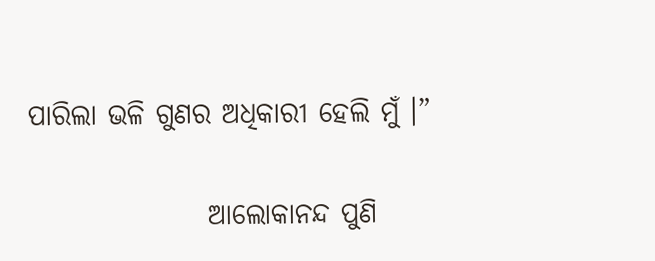ପାରିଲା ଭଳି ଗୁଣର ଅଧିକାରୀ ହେଲି ମୁଁ ।”

                ଆଲୋକାନନ୍ଦ ପୁଣି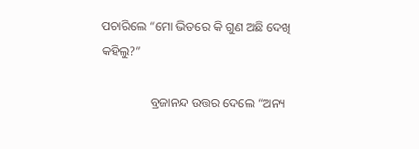ପଚାରିଲେ “ମୋ ଭିତରେ କି ଗୁଣ ଅଛି ଦେଖି କହିଲୁ?”

                ବ୍ରଜାନନ୍ଦ ଉତ୍ତର ଦେଲେ “ଅନ୍ୟ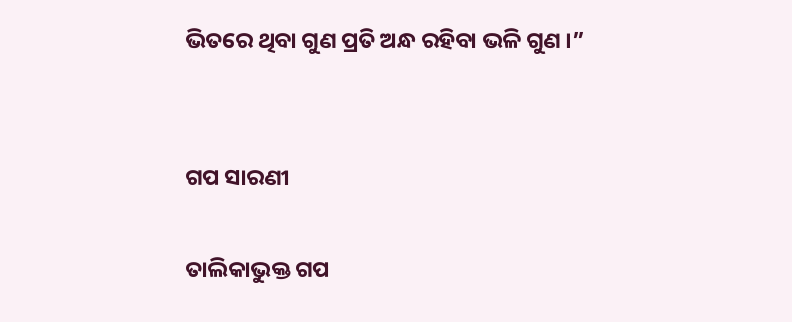ଭିତରେ ଥିବା ଗୁଣ ପ୍ରତି ଅନ୍ଧ ରହିବା ଭଳି ଗୁଣ ।”


ଗପ ସାରଣୀ

ତାଲିକାଭୁକ୍ତ ଗପ